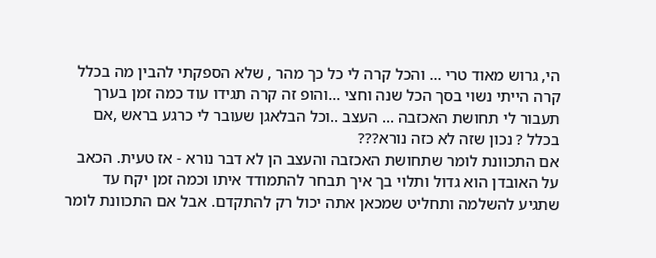הי, גרוש מאוד טרי ... והכל קרה לי כל כך מהר , שלא הספקתי להבין מה בכלל קרה הייתי נשוי בסך הכל שנה וחצי ...והופ זה קרה תגידו עוד כמה זמן בערך תעבור לי תחושת האכזבה ... העצב ..וכל הבלאגן שעובר לי כרגע בראש ,אם בכלל ? נכון שזה לא כזה נורא???
אם התכוונת לומר שתחושת האכזבה והעצב הן לא דבר נורא - אז טעית. הכאב על האובדן הוא גדול ותלוי בך איך תבחר להתמודד איתו וכמה זמן יקח עד שתגיע להשלמה ותחליט שמכאן אתה יכול רק להתקדם. אבל אם התכוונת לומר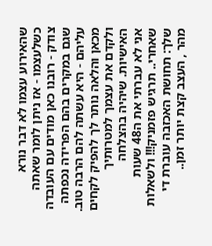שהאירוע עצמו לא דבר נורא כשלעצמו - אז ניתן לומר שאתה צודק - רובנו כאן מודים עם העובדה שגם במקרים בהם הפרידה נכפתה עליהם - היא עשתה להם הרבה טוב. מכאן והלאה נותר לך להפיק לקחים ולקדם את עצמך למטרותיך האישיות. שיהיה בהצלחה
אני לא עברתי את ה48 שעות שאחרי.. תרגיש פזמניק!!! ולשאלות שלך: תחושת האכזבה עוברת די מהר , העצב קצת יותר זמן..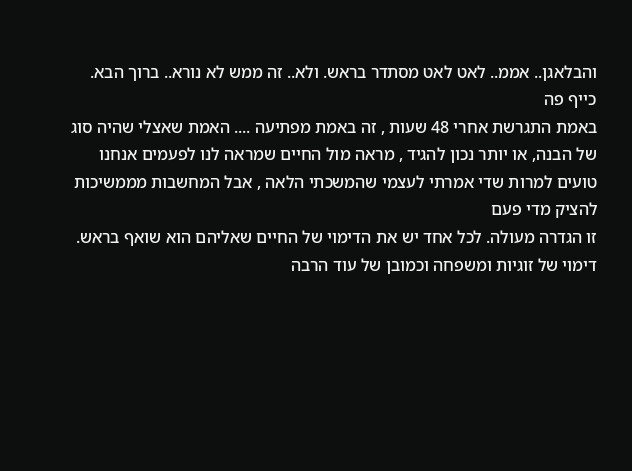והבלאגן.. אממ.. לאט לאט מסתדר בראש. ולא.. זה ממש לא נורא.. ברוך הבא. כייף פה
באמת התגרשת אחרי 48 שעות , זה באמת מפתיעה .... האמת שאצלי שהיה סוג של הבנה, או יותר נכון להגיד , מראה מול החיים שמראה לנו לפעמים אנחנו טועים למרות שדי אמרתי לעצמי שהמשכתי הלאה , אבל המחשבות מממשיכות להציק מדי פעם
זו הגדרה מעולה. לכל אחד יש את הדימוי של החיים שאליהם הוא שואף בראש. דימוי של זוגיות ומשפחה וכמובן של עוד הרבה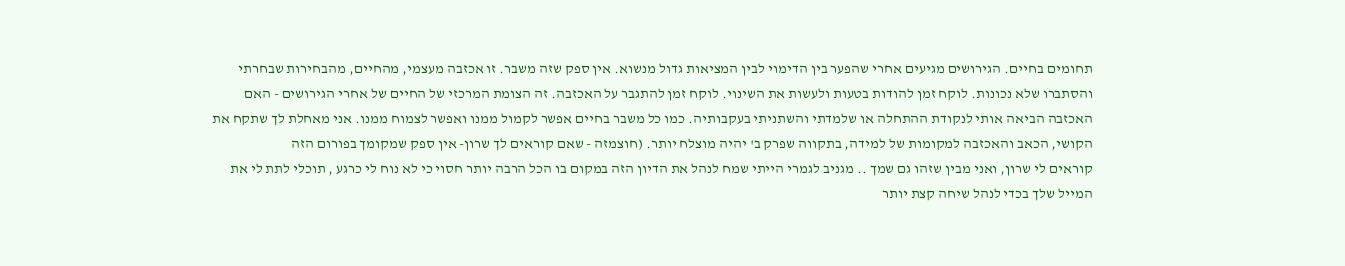תחומים בחיים. הגירושים מגיעים אחרי שהפער בין הדימוי לבין המציאות גדול מנשוא. אין ספק שזה משבר. זו אכזבה מעצמי, מהחיים, מהבחירות שבחרתי והסתברו שלא נכונות. לוקח זמן להודות בטעות ולעשות את השינוי. לוקח זמן להתגבר על האכזבה. זה הצומת המרכזי של החיים של אחרי הגירושים - האם האכזבה הביאה אותי לנקודת ההתחלה או שלמדתי והשתניתי בעקבותיה. כמו כל משבר בחיים אפשר לקמול ממנו ואפשר לצמוח ממנו. אני מאחלת לך שתקח את הקושי, הכאב והאכזבה למקומות של למידה, בתקווה שפרק ב' יהיה מוצלח יותר. (חוצמזה - שאם קוראים לך שרון- אין ספק שמקומך בפורום הזה
קוראים לי שרון, ואני מבין שזהו גם שמך .. מגניב לגמרי הייתי שמח לנהל את הדיון הזה במקום בו הכל הרבה יותר חסוי כי לא נוח לי כרגע , תוכלי לתת לי את המייל שלך בכדי לנהל שיחה קצת יותר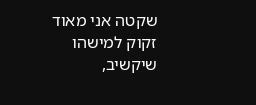שקטה אני מאוד זקוק למישהו שיקשיב,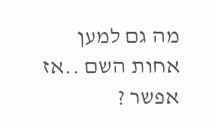מה גם למען אחות השם ..אז אפשר ?